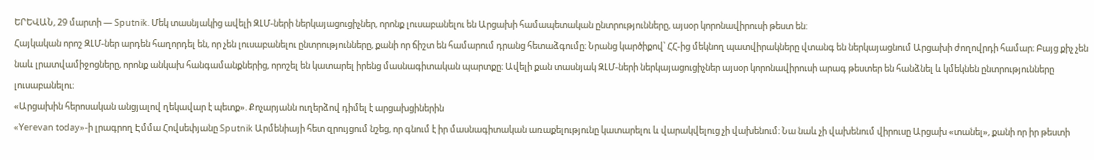ԵՐԵՎԱՆ, 29 մարտի — Sputnik. Մեկ տասնյակից ավելի ԶԼՄ-ների ներկայացուցիչներ, որոնք լուսաբանելու են Արցախի համապետական ընտրությունները, այսօր կորոնավիրուսի թեստ են:
Հայկական որոշ ԶԼՄ-ներ արդեն հաղորդել են, որ չեն լուսաբանելու ընտրությունները, քանի որ ճիշտ են համարում դրանց հետաձգումը։ Նրանց կարծիքով՝ ՀՀ-ից մեկնող պատվիրակները վտանգ են ներկայացնում Արցախի ժողովրդի համար։ Բայց քիչ չեն նաև լրատվամիջոցները, որոնք անկախ հանգամանքներից, որոշել են կատարել իրենց մասնագիտական պարտքը։ Ավելի քան տասնյակ ԶԼՄ-ների ներկայացուցիչներ այսօր կորոնավիրուսի արագ թեստեր են հանձնել և կմեկնեն ընտրությունները լուսաբանելու։
«Արցախին հերոսական անցյալով ղեկավար է պետք». Քոչարյանն ուղերձով դիմել է արցախցիներին
«Yerevan today»-ի լրագրող Էմմա Հովսեփյանը Sputnik Արմենիայի հետ զրույցում նշեց, որ գնում է իր մասնագիտական առաքելությունը կատարելու և վարակվելուց չի վախենում։ Նա նաև չի վախենում վիրուսը Արցախ «տանել», քանի որ իր թեստի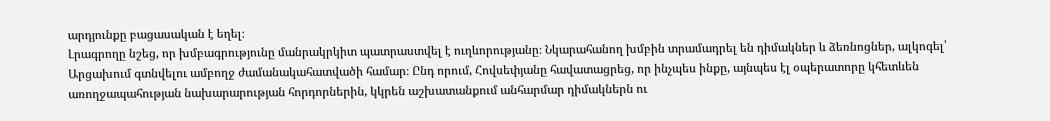արդյունքը բացասական է եղել։
Լրագրողը նշեց, որ խմբագրությունը մանրակրկիտ պատրաստվել է ուղևորությանը։ Նկարահանող խմբին տրամադրել են դիմակներ և ձեռնոցներ, ալկոգել՝ Արցախում գտնվելու ամբողջ ժամանակահատվածի համար։ Ընդ որում, Հովսեփյանը հավատացրեց, որ ինչպես ինքը, այնպես էլ օպերատորը կհետևեն առողջապահության նախարարության հորդորներին, կկրեն աշխատանքում անհարմար դիմակներն ու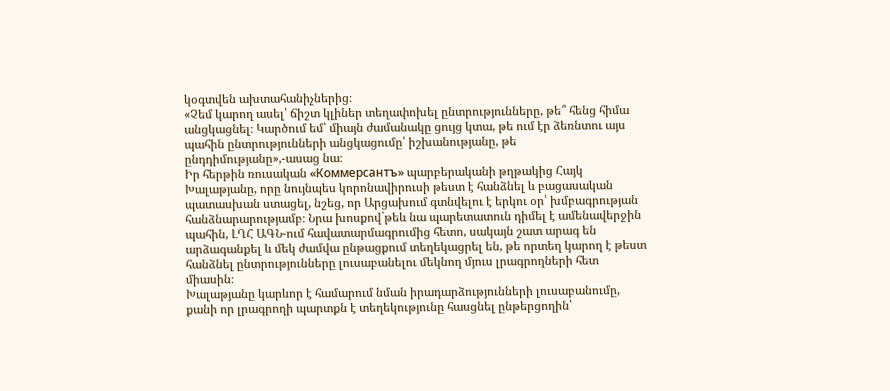կօգտվեն ախտահանիչներից։
«Չեմ կարող ասել՝ ճիշտ կլիներ տեղափոխել ընտրությունները, թե՞ հենց հիմա անցկացնել։ Կարծում եմ՝ միայն ժամանակը ցույց կտա, թե ում էր ձեռնտու այս պահին ընտրությունների անցկացումը՝ իշխանությանը, թե ընդդիմությանը»,-ասաց նա։
Իր հերթին ռուսական «Коммерсантъ» պարբերականի թղթակից Հայկ Խալաթյանը, որը նույնպես կորոնավիրուսի թեստ է հանձնել և բացասական պատասխան ստացել, նշեց, որ Արցախում գտնվելու է երկու օր՝ խմբագրության հանձնարարությամբ։ Նրա խոսքով`թեև նա պարետատուն դիմել է ամենավերջին պահին, ԼՂՀ ԱԳՆ-ում հավատարմագրումից հետո, սակայն շատ արագ են արձագանքել և մեկ ժամվա ընթացքում տեղեկացրել են, թե որտեղ կարող է թեստ հանձնել ընտրությունները լուսաբանելու մեկնող մյուս լրագրողների հետ միասին։
Խալաթյանը կարևոր է համարում նման իրադարձությունների լուսաբանումը, քանի որ լրագրողի պարտքն է տեղեկությունը հասցնել ընթերցողին՝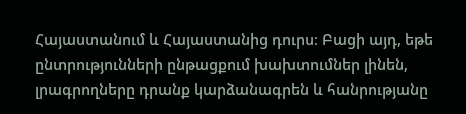Հայաստանում և Հայաստանից դուրս։ Բացի այդ, եթե ընտրությունների ընթացքում խախտումներ լինեն, լրագրողները դրանք կարձանագրեն և հանրությանը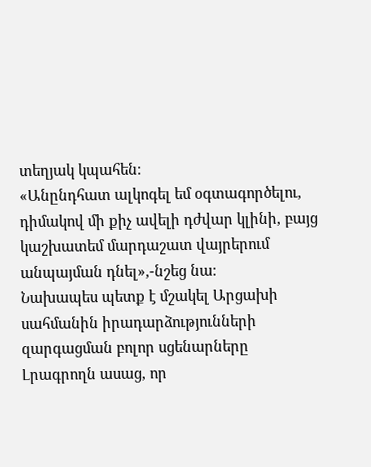տեղյակ կպահեն։
«Անընդհատ ալկոգել եմ օգտագործելու, դիմակով մի քիչ ավելի դժվար կլինի, բայց կաշխատեմ մարդաշատ վայրերում անպայման դնել»,-նշեց նա։
Նախապես պետք է մշակել Արցախի սահմանին իրադարձությունների զարգացման բոլոր սցենարները
Լրագրողն ասաց, որ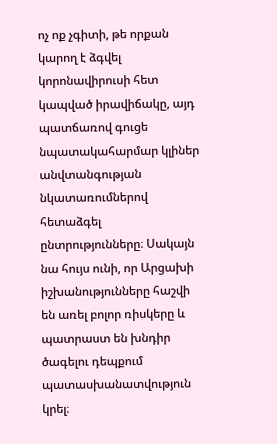ոչ ոք չգիտի, թե որքան կարող է ձգվել կորոնավիրուսի հետ կապված իրավիճակը, այդ պատճառով գուցե նպատակահարմար կլիներ անվտանգության նկատառումներով հետաձգել ընտրությունները։ Սակայն նա հույս ունի, որ Արցախի իշխանությունները հաշվի են առել բոլոր ռիսկերը և պատրաստ են խնդիր ծագելու դեպքում պատասխանատվություն կրել։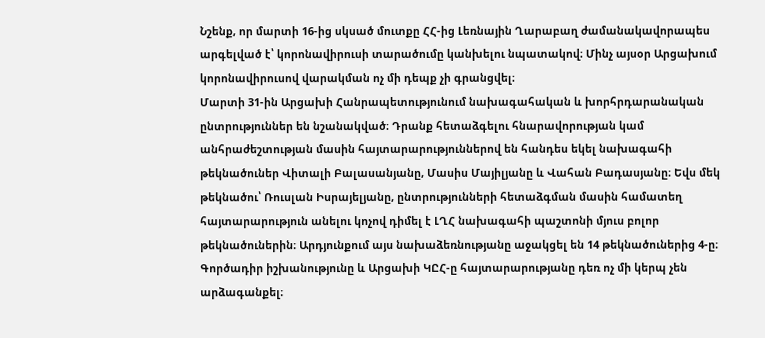Նշենք, որ մարտի 16-ից սկսած մուտքը ՀՀ-ից Լեռնային Ղարաբաղ ժամանակավորապես արգելված է՝ կորոնավիրուսի տարածումը կանխելու նպատակով։ Մինչ այսօր Արցախում կորոնավիրուսով վարակման ոչ մի դեպք չի գրանցվել։
Մարտի 31-ին Արցախի Հանրապետությունում նախագահական և խորհրդարանական ընտրություններ են նշանակված։ Դրանք հետաձգելու հնարավորության կամ անհրաժեշտության մասին հայտարարություններով են հանդես եկել նախագահի թեկնածուներ Վիտալի Բալասանյանը, Մասիս Մայիլյանը և Վահան Բադասյանը։ Եվս մեկ թեկնածու՝ Ռուսլան Իսրայելյանը, ընտրությունների հետաձգման մասին համատեղ հայտարարություն անելու կոչով դիմել է ԼՂՀ նախագահի պաշտոնի մյուս բոլոր թեկնածուներին։ Արդյունքում այս նախաձեռնությանը աջակցել են 14 թեկնածուներից 4-ը։ Գործադիր իշխանությունը և Արցախի ԿԸՀ-ը հայտարարությանը դեռ ոչ մի կերպ չեն արձագանքել։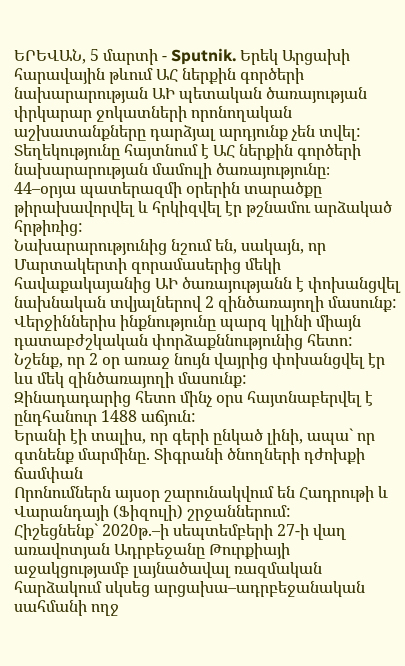ԵՐԵՎԱՆ, 5 մարտի - Sputnik. Երեկ Արցախի հարավային թևում ԱՀ ներքին գործերի նախարարության ԱԻ պետական ծառայության փրկարար ջոկատների որոնողական աշխատանքները դարձյալ արդյունք չեն տվել: Տեղեկությունը հայտնում է ԱՀ ներքին գործերի նախարարության մամուլի ծառայությունը։
44–օրյա պատերազմի օրերին տարածքը թիրախավորվել և հրկիզվել էր թշնամու արձակած հրթիռից:
Նախարարությունից նշում են, սակայն, որ Մարտակերտի զորամասերից մեկի հավաքակայանից ԱԻ ծառայությանն է փոխանցվել նախնական տվյալներով 2 զինծառայողի մասունք:
Վերջիններիս ինքնությունը պարզ կլինի միայն դատաբժշկական փորձաքննությունից հետո:
Նշենք, որ 2 օր առաջ նույն վայրից փոխանցվել էր ևս մեկ զինծառայողի մասունք:
Զինադադարից հետո մինչ օրս հայտնաբերվել է ընդհանուր 1488 աճյուն:
Երանի էի տալիս, որ գերի ընկած լինի, ապա` որ գտնենք մարմինը. Տիգրանի ծնողների դժոխքի ճամփան
Որոնումներն այսօր շարունակվում են Հադրութի և Վարանդայի (Ֆիզուլի) շրջաններում:
Հիշեցնենք` 2020թ.–ի սեպտեմբերի 27-ի վաղ առավոտյան Ադրբեջանը Թուրքիայի աջակցությամբ լայնածավալ ռազմական հարձակում սկսեց արցախա–ադրբեջանական սահմանի ողջ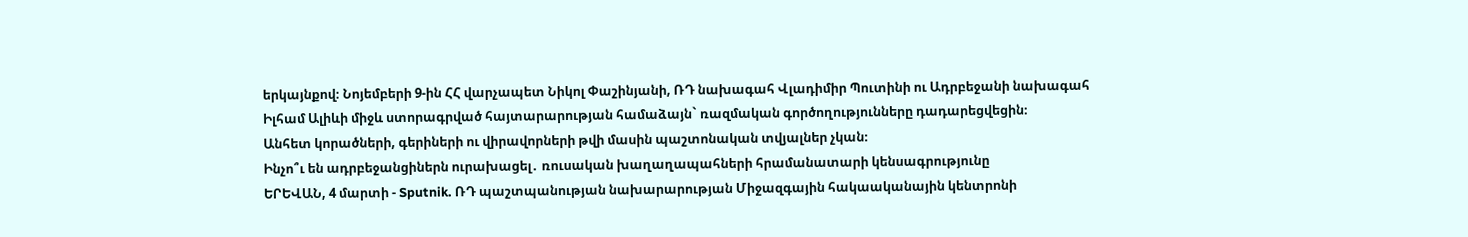երկայնքով։ Նոյեմբերի 9-ին ՀՀ վարչապետ Նիկոլ Փաշինյանի, ՌԴ նախագահ Վլադիմիր Պուտինի ու Ադրբեջանի նախագահ Իլհամ Ալիևի միջև ստորագրված հայտարարության համաձայն` ռազմական գործողությունները դադարեցվեցին։
Անհետ կորածների, գերիների ու վիրավորների թվի մասին պաշտոնական տվյալներ չկան։
Ինչո՞ւ են ադրբեջանցիներն ուրախացել․ ռուսական խաղաղապահների հրամանատարի կենսագրությունը
ԵՐԵՎԱՆ, 4 մարտի - Sputnik. ՌԴ պաշտպանության նախարարության Միջազգային հակաականային կենտրոնի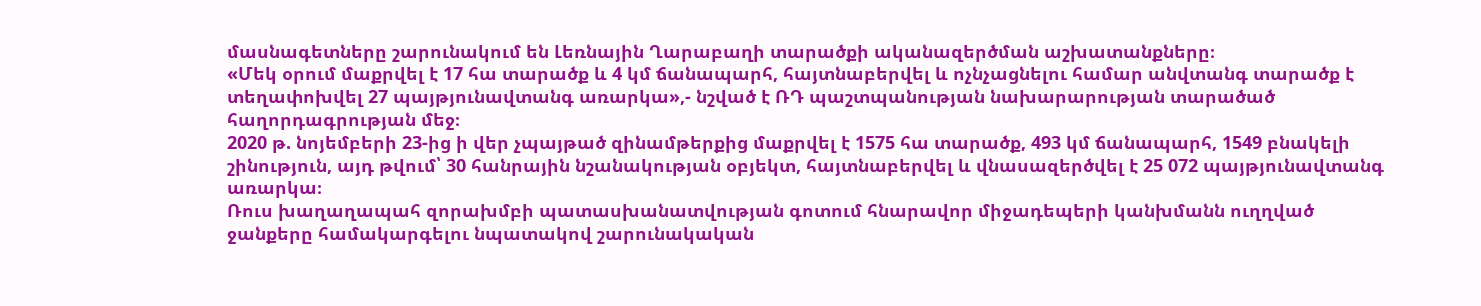մասնագետները շարունակում են Լեռնային Ղարաբաղի տարածքի ականազերծման աշխատանքները։
«Մեկ օրում մաքրվել է 17 հա տարածք և 4 կմ ճանապարհ, հայտնաբերվել և ոչնչացնելու համար անվտանգ տարածք է տեղափոխվել 27 պայթյունավտանգ առարկա»,- նշված է ՌԴ պաշտպանության նախարարության տարածած հաղորդագրության մեջ։
2020 թ. նոյեմբերի 23-ից ի վեր չպայթած զինամթերքից մաքրվել է 1575 հա տարածք, 493 կմ ճանապարհ, 1549 բնակելի շինություն, այդ թվում՝ 30 հանրային նշանակության օբյեկտ, հայտնաբերվել և վնասազերծվել է 25 072 պայթյունավտանգ առարկա։
Ռուս խաղաղապահ զորախմբի պատասխանատվության գոտում հնարավոր միջադեպերի կանխմանն ուղղված ջանքերը համակարգելու նպատակով շարունակական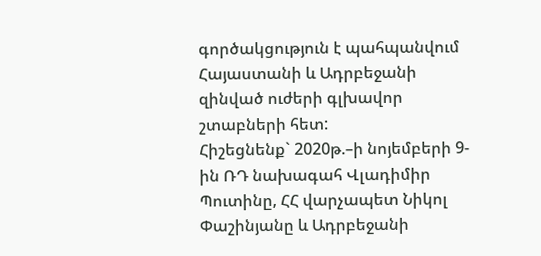գործակցություն է պահպանվում Հայաստանի և Ադրբեջանի զինված ուժերի գլխավոր շտաբների հետ:
Հիշեցնենք` 2020թ.–ի նոյեմբերի 9-ին ՌԴ նախագահ Վլադիմիր Պուտինը, ՀՀ վարչապետ Նիկոլ Փաշինյանը և Ադրբեջանի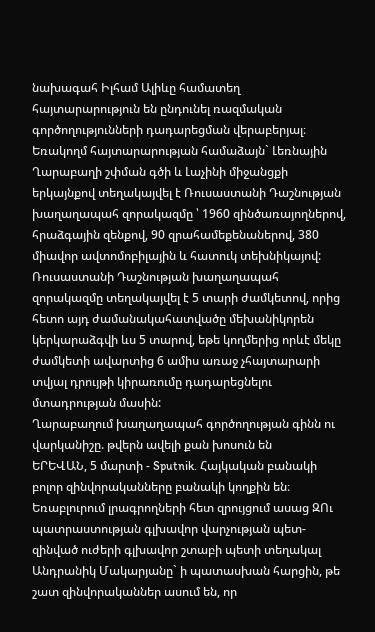նախագահ Իլհամ Ալիևը համատեղ հայտարարություն են ընդունել ռազմական գործողությունների դադարեցման վերաբերյալ։
Եռակողմ հայտարարության համաձայն` Լեռնային Ղարաբաղի շփման գծի և Լաչինի միջանցքի երկայնքով տեղակայվել է Ռուսաստանի Դաշնության խաղաղապահ զորակազմը ՝ 1960 զինծառայողներով, հրաձգային զենքով, 90 զրահամեքենաներով, 380 միավոր ավտոմոբիլային և հատուկ տեխնիկայով:
Ռուսաստանի Դաշնության խաղաղապահ զորակազմը տեղակայվել է 5 տարի ժամկետով, որից հետո այդ ժամանակահատվածը մեխանիկորեն կերկարաձգվի ևս 5 տարով, եթե կողմերից որևէ մեկը ժամկետի ավարտից 6 ամիս առաջ չհայտարարի տվյալ դրույթի կիրառումը դադարեցնելու մտադրության մասին:
Ղարաբաղում խաղաղապահ գործողության գինն ու վարկանիշը. թվերն ավելի քան խոսուն են
ԵՐԵՎԱՆ, 5 մարտի - Sputnik. Հայկական բանակի բոլոր զինվորականները բանակի կողքին են։ Եռաբլուրում լրագրողների հետ զրույցում ասաց ԶՈւ պատրաստության գլխավոր վարչության պետ-զինված ուժերի գլխավոր շտաբի պետի տեղակալ Անդրանիկ Մակարյանը` ի պատասխան հարցին, թե շատ զինվորականներ ասում են, որ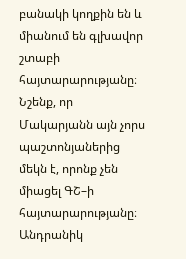բանակի կողքին են և միանում են գլխավոր շտաբի հայտարարությանը։
Նշենք, որ Մակարյանն այն չորս պաշտոնյաներից մեկն է, որոնք չեն միացել ԳՇ–ի հայտարարությանը։ Անդրանիկ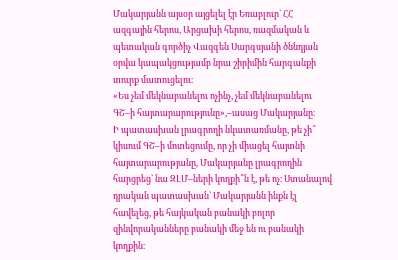Մակարյանն այսօր այցելել էր Եռաբլուր` ՀՀ ազգային հերոս, Արցախի հերոս, ռազմական և պետական գործիչ Վազգեն Սարգսյանի ծննդյան օրվա կապակցությամբ նրա շիրիմին հարգանքի տուրք մատուցելու։
«Ես չեմ մեկնաբանելու ոչինչ, չեմ մեկնաբանելու ԳՇ–ի հայտարարությունը»,–ասաց Մակարյանը։
Ի պատասխան լրագրողի նկատառմանը, թե չի՞ կիսում ԳՇ–ի մոտեցումը, որ չի միացել հայտնի հայտարարությանը, Մակարյանը լրագրողին հարցրեց` նա ԶԼՄ–ների կողքի՞ն է, թե ոչ։ Ստանալով դրական պատասխան` Մակարյանն ինքն էլ հավելեց, թե հայկական բանակի բոլոր զինվորականները բանակի մեջ են ու բանակի կողքին։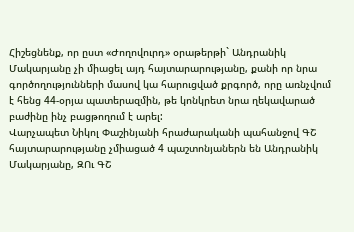Հիշեցնենք, որ ըստ «Ժողովուրդ» օրաթերթի` Անդրանիկ Մակարյանը չի միացել այդ հայտարարությանը, քանի որ նրա գործողությունների մասով կա հարուցված քրգործ, որը առնչվում է հենց 44-օրյա պատերազմին, թե կոնկրետ նրա ղեկավարած բաժինը ինչ բացթողում է արել:
Վարչապետ Նիկոլ Փաշինյանի հրաժարականի պահանջով ԳՇ հայտարարությանը չմիացած 4 պաշտոնյաներն են Անդրանիկ Մակարյանը, ԶՈւ ԳՇ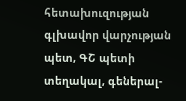հետախուզության գլխավոր վարչության պետ, ԳՇ պետի տեղակալ, գեներալ-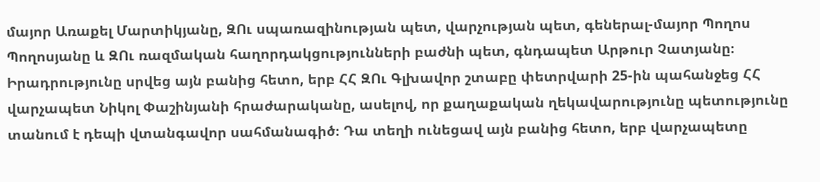մայոր Առաքել Մարտիկյանը, ԶՈւ սպառազինության պետ, վարչության պետ, գեներալ-մայոր Պողոս Պողոսյանը և ԶՈւ ռազմական հաղորդակցությունների բաժնի պետ, գնդապետ Արթուր Չատյանը։
Իրադրությունը սրվեց այն բանից հետո, երբ ՀՀ ԶՈւ Գլխավոր շտաբը փետրվարի 25-ին պահանջեց ՀՀ վարչապետ Նիկոլ Փաշինյանի հրաժարականը, ասելով, որ քաղաքական ղեկավարությունը պետությունը տանում է դեպի վտանգավոր սահմանագիծ։ Դա տեղի ունեցավ այն բանից հետո, երբ վարչապետը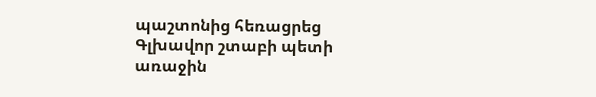պաշտոնից հեռացրեց Գլխավոր շտաբի պետի առաջին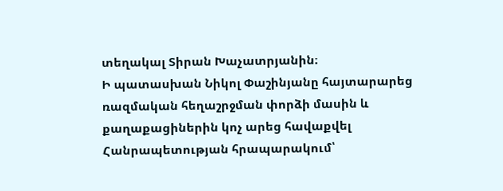տեղակալ Տիրան Խաչատրյանին։
Ի պատասխան Նիկոլ Փաշինյանը հայտարարեց ռազմական հեղաշրջման փորձի մասին և քաղաքացիներին կոչ արեց հավաքվել Հանրապետության հրապարակում՝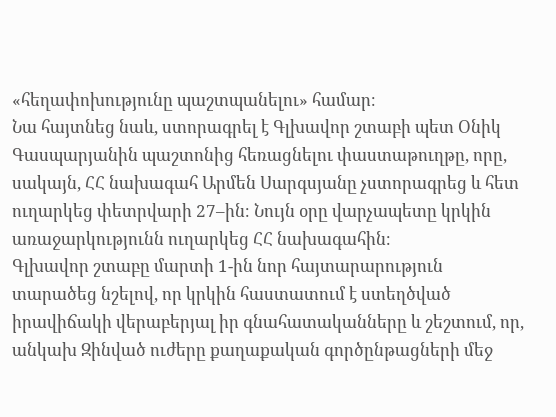«հեղափոխությունը պաշտպանելու» համար։
Նա հայտնեց նաև, ստորագրել է Գլխավոր շտաբի պետ Օնիկ Գասպարյանին պաշտոնից հեռացնելու փաստաթուղթը, որը, սակայն, ՀՀ նախագահ Արմեն Սարգսյանը չստորագրեց և հետ ուղարկեց փետրվարի 27–ին։ Նույն օրը վարչապետը կրկին առաջարկությունն ուղարկեց ՀՀ նախագահին։
Գլխավոր շտաբը մարտի 1-ին նոր հայտարարություն տարածեց նշելով, որ կրկին հաստատում է ստեղծված իրավիճակի վերաբերյալ իր գնահատականները և շեշտում, որ, անկախ Զինված ուժերը քաղաքական գործընթացների մեջ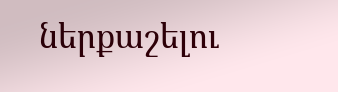ներքաշելու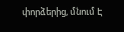փորձերից, մնում Է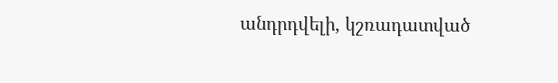անդրդվելի, կշռադատված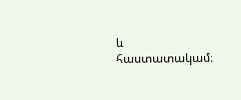և հաստատակամ։